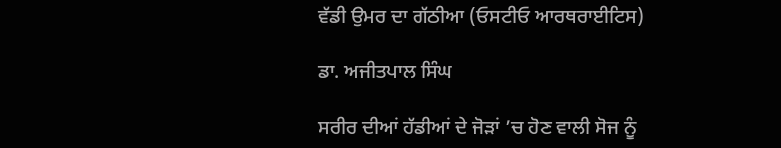ਵੱਡੀ ਉਮਰ ਦਾ ਗੱਠੀਆ (ਓਸਟੀਓ ਆਰਥਰਾਈਟਿਸ)

ਡਾ. ਅਜੀਤਪਾਲ ਸਿੰਘ

ਸਰੀਰ ਦੀਆਂ ਹੱਡੀਆਂ ਦੇ ਜੋੜਾਂ ’ਚ ਹੋਣ ਵਾਲੀ ਸੋਜ ਨੂੰ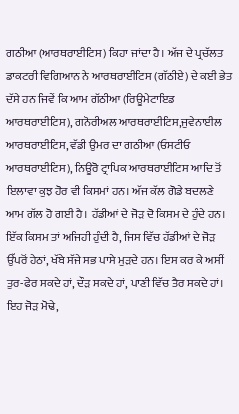ਗਠੀਆ (ਆਰਥਰਾਈਟਿਸ) ਕਿਹਾ ਜਾਂਦਾ ਹੈ। ਅੱਜ ਦੇ ਪ੍ਰਚੱਲਤ ਡਾਕਟਰੀ ਵਿਗਿਆਨ ਨੇ ਆਰਥਰਾਈਟਿਸ (ਗੱਠੀਏ) ਦੇ ਕਈ ਭੇਤ ਦੱਸੇ ਹਨ ਜਿਵੇਂ ਕਿ ਆਮ ਗੱਠੀਆ (ਰਿਊਮੇਟਾਇਡ ਆਰਥਰਾਈਟਿਸ), ਗਨੋਰੀਅਲ ਆਰਥਰਾਈਟਿਸ,ਜੁਵੇਨਾਈਲ ਆਰਥਰਾਈਟਿਸ, ਵੱਡੀ ਉਮਰ ਦਾ ਗਠੀਆ (ਓਸਟੀਓ ਆਰਥਰਾਈਟਿਸ), ਨਿਊਰੋ ਟ੍ਰਾਪਿਕ ਆਰਥਰਾਈਟਿਸ ਆਦਿ ਤੋਂ ਇਲਾਵਾ ਕੁਝ ਹੋਰ ਵੀ ਕਿਸਮਾਂ ਹਨ। ਅੱਜ ਕੱਲ ਗੋਡੇ ਬਦਲਣੇ ਆਮ ਗੱਲ ਹੋ ਗਈ ਹੈ। ਹੱਡੀਆਂ ਦੇ ਜੋੜ ਦੋ ਕਿਸਮ ਦੇ ਹੁੰਦੇ ਹਨ। ਇੱਕ ਕਿਸਮ ਤਾਂ ਅਜਿਹੀ ਹੁੰਦੀ ਹੈ, ਜਿਸ ਵਿੱਚ ਹੱਡੀਆਂ ਦੇ ਜੋੜ ਉੱਪਰੋਂ ਹੇਠਾਂ, ਖੱਬੇ ਸੱਜੇ ਸਭ ਪਾਸੇ ਮੁੜਦੇ ਹਨ। ਇਸ ਕਰ ਕੇ ਅਸੀਂ ਤੁਰ-ਫੇਰ ਸਕਦੇ ਹਾਂ, ਦੌੜ ਸਕਦੇ ਹਾਂ, ਪਾਣੀ ਵਿੱਚ ਤੈਰ ਸਕਦੇ ਹਾਂ। ਇਹ ਜੋੜ ਮੋਢੇ,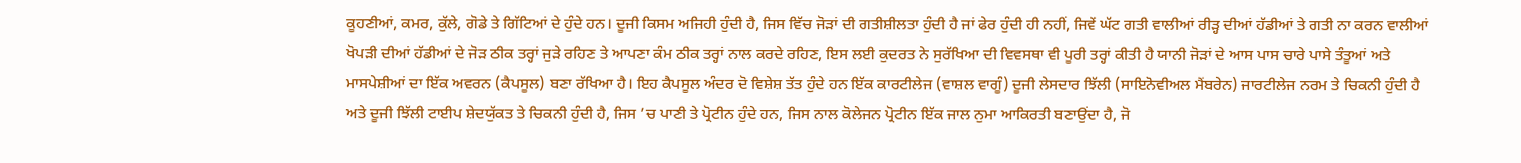ਕੂਹਣੀਆਂ, ਕਮਰ, ਕੁੱਲੇ, ਗੋਡੇ ਤੇ ਗਿੱਟਿਆਂ ਦੇ ਹੁੰਦੇ ਹਨ। ਦੂਜੀ ਕਿਸਮ ਅਜਿਹੀ ਹੁੰਦੀ ਹੈ, ਜਿਸ ਵਿੱਚ ਜੋੜਾਂ ਦੀ ਗਤੀਸ਼ੀਲਤਾ ਹੁੰਦੀ ਹੈ ਜਾਂ ਫੇਰ ਹੁੰਦੀ ਹੀ ਨਹੀਂ, ਜਿਵੇਂ ਘੱਟ ਗਤੀ ਵਾਲੀਆਂ ਰੀੜ੍ਹ ਦੀਆਂ ਹੱਡੀਆਂ ਤੇ ਗਤੀ ਨਾ ਕਰਨ ਵਾਲੀਆਂ ਖੋਪੜੀ ਦੀਆਂ ਹੱਡੀਆਂ ਦੇ ਜੋੜ ਠੀਕ ਤਰ੍ਹਾਂ ਜੁੜੇ ਰਹਿਣ ਤੇ ਆਪਣਾ ਕੰਮ ਠੀਕ ਤਰ੍ਹਾਂ ਨਾਲ ਕਰਦੇ ਰਹਿਣ, ਇਸ ਲਈ ਕੁਦਰਤ ਨੇ ਸੁਰੱਖਿਆ ਦੀ ਵਿਵਸਥਾ ਵੀ ਪੂਰੀ ਤਰ੍ਹਾਂ ਕੀਤੀ ਹੈ ਯਾਨੀ ਜੋੜਾਂ ਦੇ ਆਸ ਪਾਸ ਚਾਰੇ ਪਾਸੇ ਤੰਤੂਆਂ ਅਤੇ ਮਾਸਪੇਸ਼ੀਆਂ ਦਾ ਇੱਕ ਅਵਰਨ (ਕੈਪਸੂਲ) ਬਣਾ ਰੱਖਿਆ ਹੈ। ਇਹ ਕੈਪਸੂਲ ਅੰਦਰ ਦੋ ਵਿਸ਼ੇਸ਼ ਤੱਤ ਹੁੰਦੇ ਹਨ ਇੱਕ ਕਾਰਟੀਲੇਜ (ਵਾਸ਼ਲ ਵਾਗੂੰ) ਦੂਜੀ ਲੇਸਦਾਰ ਝਿੱਲੀ (ਸਾਇਨੋਵੀਅਲ ਮੈਂਬਰੇਨ) ਜਾਰਟੀਲੇਜ ਨਰਮ ਤੇ ਚਿਕਨੀ ਹੁੰਦੀ ਹੈ ਅਤੇ ਦੂਜੀ ਝਿੱਲੀ ਟਾਈਪ ਸ਼ੇਦਯੁੱਕਤ ਤੇ ਚਿਕਨੀ ਹੁੰਦੀ ਹੈ, ਜਿਸ ’ਚ ਪਾਣੀ ਤੇ ਪ੍ਰੋਟੀਨ ਹੁੰਦੇ ਹਨ, ਜਿਸ ਨਾਲ ਕੋਲੇਜਨ ਪ੍ਰੋਟੀਨ ਇੱਕ ਜਾਲ ਨੁਮਾ ਆਕਿਰਤੀ ਬਣਾਉਂਦਾ ਹੈ, ਜੋ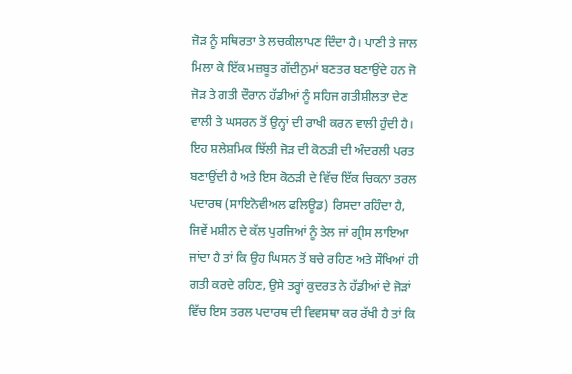ਜੋੜ ਨੂੰ ਸਥਿਰਤਾ ਤੇ ਲਚਕੀਲਾਪਣ ਦਿੰਦਾ ਹੈ। ਪਾਣੀ ਤੇ ਜਾਲ ਮਿਲਾ ਕੇ ਇੱਕ ਮਜ਼ਬੂਤ ਗੱਦੀਨੁਮਾਂ ਬਣਤਰ ਬਣਾਉਂਦੇ ਹਨ ਜੋ ਜੋੜ ਤੇ ਗਤੀ ਦੌਰਾਨ ਹੱਡੀਆਂ ਨੂੰ ਸਹਿਜ ਗਤੀਸ਼ੀਲਤਾ ਦੇਣ ਵਾਲੀ ਤੇ ਘਸਰਨ ਤੋਂ ਉਨ੍ਹਾਂ ਦੀ ਰਾਖੀ ਕਰਨ ਵਾਲੀ ਹੁੰਦੀ ਹੈ। ਇਹ ਸ਼ਲੇਸ਼ਮਿਕ ਝਿੱਲੀ ਜੋੜ ਦੀ ਕੋਠੜੀ ਦੀ ਅੰਦਰਲੀ ਪਰਤ ਬਣਾਉਂਦੀ ਹੈ ਅਤੇ ਇਸ ਕੋਠੜੀ ਦੇ ਵਿੱਚ ਇੱਕ ਚਿਕਨਾ ਤਰਲ ਪਦਾਰਥ (ਸਾਇਨੋਵੀਅਲ ਫਲਿਊਡ) ਰਿਸਦਾ ਰਹਿੰਦਾ ਹੈ, ਜਿਵੇਂ ਮਸ਼ੀਨ ਦੇ ਕੱਲ ਪੁਰਜਿਆਂ ਨੂੰ ਤੇਲ ਜਾਂ ਗ੍ਰੀਸ ਲਾਇਆ ਜਾਂਦਾ ਹੈ ਤਾਂ ਕਿ ਉਹ ਘਿਸਨ ਤੋਂ ਬਚੇ ਰਹਿਣ ਅਤੇ ਸੌਖਿਆਂ ਹੀ ਗਤੀ ਕਰਦੇ ਰਹਿਣ, ਉਸੇ ਤਰ੍ਹਾਂ ਕੁਦਰਤ ਨੇ ਹੱਡੀਆਂ ਦੇ ਜੋੜਾਂ ਵਿੱਚ ਇਸ ਤਰਲ ਪਦਾਰਥ ਦੀ ਵਿਵਸਥਾ ਕਰ ਰੱਖੀ ਹੈ ਤਾਂ ਕਿ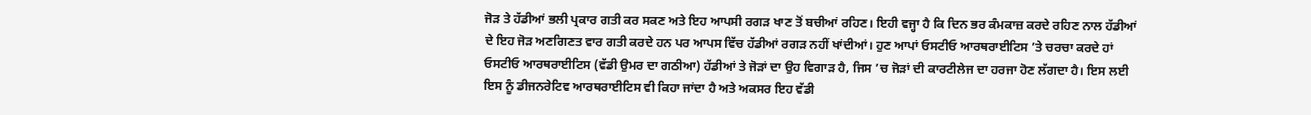ਜੋੜ ਤੇ ਹੱਡੀਆਂ ਭਲੀ ਪ੍ਰਕਾਰ ਗਤੀ ਕਰ ਸਕਣ ਅਤੇ ਇਹ ਆਪਸੀ ਰਗੜ ਖਾਣ ਤੋਂ ਬਚੀਆਂ ਰਹਿਣ। ਇਹੀ ਵਜ੍ਹਾ ਹੈ ਕਿ ਦਿਨ ਭਰ ਕੰਮਕਾਜ਼ ਕਰਦੇ ਰਹਿਣ ਨਾਲ ਹੱਡੀਆਂ ਦੇ ਇਹ ਜੋੜ ਅਣਗਿਣਤ ਵਾਰ ਗਤੀ ਕਰਦੇ ਹਨ ਪਰ ਆਪਸ ਵਿੱਚ ਹੱਡੀਆਂ ਰਗੜ ਨਹੀਂ ਖਾਂਦੀਆਂ। ਹੁਣ ਆਪਾਂ ਓਸਟੀਓ ਆਰਥਰਾਈਟਿਸ ’ਤੇ ਚਰਚਾ ਕਰਦੇ ਹਾਂ ਓਸਟੀਓ ਆਰਥਰਾਈਟਿਸ (ਵੱਡੀ ਉਮਰ ਦਾ ਗਠੀਆ) ਹੱਡੀਆਂ ਤੇ ਜੋੜਾਂ ਦਾ ਉਹ ਵਿਗਾੜ ਹੈ, ਜਿਸ ’ਚ ਜੋੜਾਂ ਦੀ ਕਾਰਟੀਲੇਜ ਦਾ ਹਰਜਾ ਹੋਣ ਲੱਗਦਾ ਹੈ। ਇਸ ਲਈ ਇਸ ਨੂੰ ਡੀਜਨਰੇਟਿਵ ਆਰਥਰਾਈਟਿਸ ਵੀ ਕਿਹਾ ਜਾਂਦਾ ਹੈ ਅਤੇ ਅਕਸਰ ਇਹ ਵੱਡੀ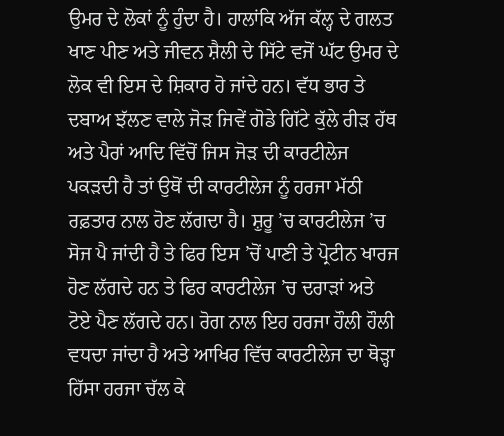ਉਮਰ ਦੇ ਲੋਕਾਂ ਨੂੰ ਹੁੰਦਾ ਹੈ। ਹਾਲਾਂਕਿ ਅੱਜ ਕੱਲ੍ਹ ਦੇ ਗਲਤ ਖਾਣ ਪੀਣ ਅਤੇ ਜੀਵਨ ਸ਼ੈਲੀ ਦੇ ਸਿੱਟੇ ਵਜੋਂ ਘੱਟ ਉਮਰ ਦੇ ਲੋਕ ਵੀ ਇਸ ਦੇ ਸ਼ਿਕਾਰ ਹੋ ਜਾਂਦੇ ਹਨ। ਵੱਧ ਭਾਰ ਤੇ ਦਬਾਅ ਝੱਲਣ ਵਾਲੇ ਜੋੜ ਜਿਵੇਂ ਗੋਡੇ ਗਿੱਟੇ ਕੁੱਲੇ ਰੀੜ ਹੱਥ ਅਤੇ ਪੈਰਾਂ ਆਦਿ ਵਿੱਚੋਂ ਜਿਸ ਜੋੜ ਦੀ ਕਾਰਟੀਲੇਜ ਪਕੜਦੀ ਹੈ ਤਾਂ ਉਥੋਂ ਦੀ ਕਾਰਟੀਲੇਜ ਨੂੰ ਹਰਜਾ ਮੱਠੀ ਰਫ਼ਤਾਰ ਨਾਲ ਹੋਣ ਲੱਗਦਾ ਹੈ। ਸ਼ੁਰੂ ’ਚ ਕਾਰਟੀਲੇਜ ’ਚ ਸੋਜ ਪੈ ਜਾਂਦੀ ਹੈ ਤੇ ਫਿਰ ਇਸ ’ਚੋਂ ਪਾਣੀ ਤੇ ਪ੍ਰੋਟੀਨ ਖਾਰਜ ਹੋਣ ਲੱਗਦੇ ਹਨ ਤੇ ਫਿਰ ਕਾਰਟੀਲੇਜ ’ਚ ਦਰਾੜਾਂ ਅਤੇ ਟੋਏ ਪੈਣ ਲੱਗਦੇ ਹਨ। ਰੋਗ ਨਾਲ ਇਹ ਹਰਜਾ ਹੌਲੀ ਹੌਲੀ ਵਧਦਾ ਜਾਂਦਾ ਹੈ ਅਤੇ ਆਖਿਰ ਵਿੱਚ ਕਾਰਟੀਲੇਜ ਦਾ ਥੋੜ੍ਹਾ ਹਿੱਸਾ ਹਰਜਾ ਚੱਲ ਕੇ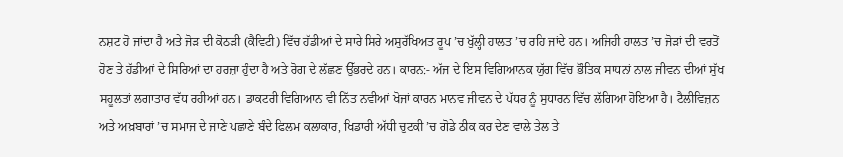ਨਸ਼ਟ ਹੋ ਜਾਂਦਾ ਹੈ ਅਤੇ ਜੋੜ ਦੀ ਕੋਠੜੀ (ਕੈਵਿਟੀ) ਵਿੱਚ ਹੱਡੀਆਂ ਦੇ ਸਾਰੇ ਸਿਰੇ ਅਸੁਰੱਖਿਅਤ ਰੂਪ ’ਚ ਖੁੱਲ੍ਹੀ ਹਾਲਤ ’ਚ ਰਹਿ ਜਾਂਦੇ ਹਨ। ਅਜਿਹੀ ਹਾਲਤ ’ਚ ਜੋੜਾਂ ਦੀ ਵਰਤੋਂ ਹੋਣ ਤੇ ਹੱਡੀਆਂ ਦੇ ਸਿਰਿਆਂ ਦਾ ਹਰਜ਼ਾ ਹੁੰਦਾ ਹੈ ਅਤੇ ਰੋਗ ਦੇ ਲੱਛਣ ਉੱਭਰਦੇ ਹਨ। ਕਾਰਨ:- ਅੱਜ ਦੇ ਇਸ ਵਿਗਿਆਨਕ ਯੁੱਗ ਵਿੱਚ ਭੌਤਿਕ ਸਾਧਨਾਂ ਨਾਲ ਜੀਵਨ ਦੀਆਂ ਸੁੱਖ ਸਹੂਲਤਾਂ ਲਗਾਤਾਰ ਵੱਧ ਰਹੀਆਂ ਹਨ। ਡਾਕਟਰੀ ਵਿਗਿਆਨ ਵੀ ਨਿੱਤ ਨਵੀਆਂ ਖੋਜਾਂ ਕਾਰਨ ਮਾਨਵ ਜੀਵਨ ਦੇ ਪੱਧਰ ਨੂੰ ਸੁਧਾਰਨ ਵਿੱਚ ਲੱਗਿਆ ਹੋਇਆ ਹੈ। ਟੈਲੀਵਿਜ਼ਨ ਅਤੇ ਅਖ਼ਬਾਰਾਂ ’ਚ ਸਮਾਜ ਦੇ ਜਾਣੇ ਪਛਾਣੇ ਬੰਦੇ ਫਿਲਮ ਕਲਾਕਾਰ, ਖਿਡਾਰੀ ਅੱਧੀ ਚੁਟਕੀ ’ਚ ਗੋਡੇ ਠੀਕ ਕਰ ਦੇਣ ਵਾਲੇ ਤੇਲ ਤੇ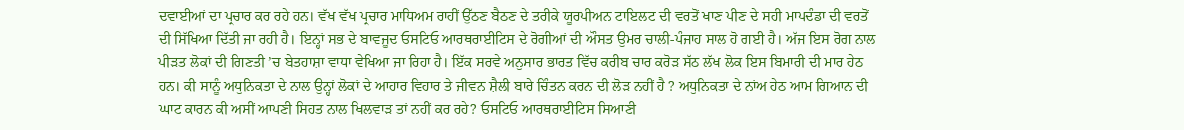ਦਵਾਈਆਂ ਦਾ ਪ੍ਰਚਾਰ ਕਰ ਰਹੇ ਹਨ। ਵੱਖ ਵੱਖ ਪ੍ਰਚਾਰ ਮਾਧਿਅਮ ਰਾਹੀਂ ਉੱਠਣ ਬੈਠਣ ਦੇ ਤਰੀਕੇ ਯੂਰਪੀਅਨ ਟਾਇਲਟ ਦੀ ਵਰਤੋਂ ਖਾਣ ਪੀਣ ਦੇ ਸਹੀ ਮਾਪਦੰਡਾ ਦੀ ਵਰਤੋਂ ਦੀ ਸਿੱਖਿਆ ਦਿੱਤੀ ਜਾ ਰਹੀ ਹੈ। ਇਨ੍ਹਾਂ ਸਭ ਦੇ ਬਾਵਜੂਦ ਓਸਟਿਓ ਆਰਥਰਾਈਟਿਸ ਦੇ ਰੋਗੀਆਂ ਦੀ ਔਸਤ ਉਮਰ ਚਾਲੀ-ਪੰਜਾਹ ਸਾਲ ਹੋ ਗਈ ਹੈ। ਅੱਜ ਇਸ ਰੋਗ ਨਾਲ ਪੀੜਤ ਲੋਕਾਂ ਦੀ ਗਿਣਤੀ ’ਚ ਬੇਤਹਾਸ਼ਾ ਵਾਧਾ ਵੇਖਿਆ ਜਾ ਰਿਹਾ ਹੈ। ਇੱਕ ਸਰਵੇ ਅਨੁਸਾਰ ਭਾਰਤ ਵਿੱਚ ਕਰੀਬ ਚਾਰ ਕਰੋੜ ਸੱਠ ਲੱਖ ਲੋਕ ਇਸ ਬਿਮਾਰੀ ਦੀ ਮਾਰ ਹੇਠ ਹਨ। ਕੀ ਸਾਨੂੰ ਅਧੁਨਿਕਤਾ ਦੇ ਨਾਲ ਉਨ੍ਹਾਂ ਲੋਕਾਂ ਦੇ ਆਹਾਰ ਵਿਹਾਰ ਤੇ ਜੀਵਨ ਸ਼ੈਲੀ ਬਾਰੇ ਚਿੰਤਨ ਕਰਨ ਦੀ ਲੋੜ ਨਹੀਂ ਹੈ ? ਅਧੁਨਿਕਤਾ ਦੇ ਨਾਂਅ ਹੇਠ ਆਮ ਗਿਆਨ ਦੀ ਘਾਟ ਕਾਰਨ ਕੀ ਅਸੀਂ ਆਪਣੀ ਸਿਹਤ ਨਾਲ ਖਿਲਵਾੜ ਤਾਂ ਨਹੀਂ ਕਰ ਰਹੇ? ਓਸਟਿਓ ਆਰਥਰਾਈਟਿਸ ਸਿਆਣੀ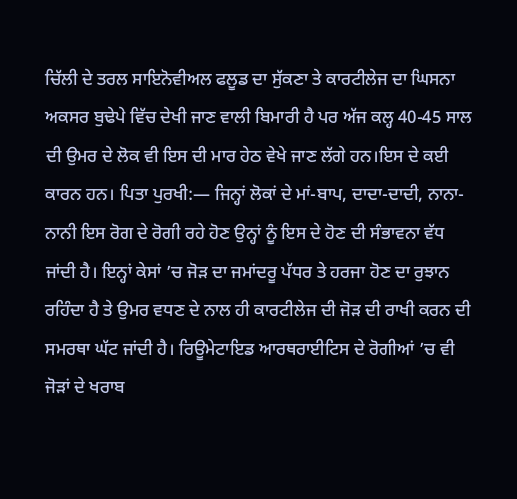ਚਿੱਲੀ ਦੇ ਤਰਲ ਸਾਇਨੋਵੀਅਲ ਫਲੂਡ ਦਾ ਸੁੱਕਣਾ ਤੇ ਕਾਰਟੀਲੇਜ ਦਾ ਘਿਸਨਾ ਅਕਸਰ ਬੁਢੇਪੇ ਵਿੱਚ ਦੇਖੀ ਜਾਣ ਵਾਲੀ ਬਿਮਾਰੀ ਹੈ ਪਰ ਅੱਜ ਕਲ੍ਹ 40-45 ਸਾਲ ਦੀ ਉਮਰ ਦੇ ਲੋਕ ਵੀ ਇਸ ਦੀ ਮਾਰ ਹੇਠ ਵੇਖੇ ਜਾਣ ਲੱਗੇ ਹਨ।ਇਸ ਦੇ ਕਈ ਕਾਰਨ ਹਨ। ਪਿਤਾ ਪੁਰਖੀ:— ਜਿਨ੍ਹਾਂ ਲੋਕਾਂ ਦੇ ਮਾਂ-ਬਾਪ, ਦਾਦਾ-ਦਾਦੀ, ਨਾਨਾ-ਨਾਨੀ ਇਸ ਰੋਗ ਦੇ ਰੋਗੀ ਰਹੇ ਹੋਣ ਉਨ੍ਹਾਂ ਨੂੰ ਇਸ ਦੇ ਹੋਣ ਦੀ ਸੰਭਾਵਨਾ ਵੱਧ ਜਾਂਦੀ ਹੈ। ਇਨ੍ਹਾਂ ਕੇਸਾਂ ’ਚ ਜੋੜ ਦਾ ਜਮਾਂਦਰੂ ਪੱਧਰ ਤੇ ਹਰਜਾ ਹੋਣ ਦਾ ਰੁਝਾਨ ਰਹਿੰਦਾ ਹੈ ਤੇ ਉਮਰ ਵਧਣ ਦੇ ਨਾਲ ਹੀ ਕਾਰਟੀਲੇਜ ਦੀ ਜੋੜ ਦੀ ਰਾਖੀ ਕਰਨ ਦੀ ਸਮਰਥਾ ਘੱਟ ਜਾਂਦੀ ਹੈ। ਰਿਊਮੇਟਾਇਡ ਆਰਥਰਾਈਟਿਸ ਦੇ ਰੋਗੀਆਂ ’ਚ ਵੀ ਜੋੜਾਂ ਦੇ ਖਰਾਬ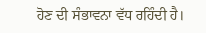ਹੋਣ ਦੀ ਸੰਭਾਵਨਾ ਵੱਧ ਰਹਿੰਦੀ ਹੈ।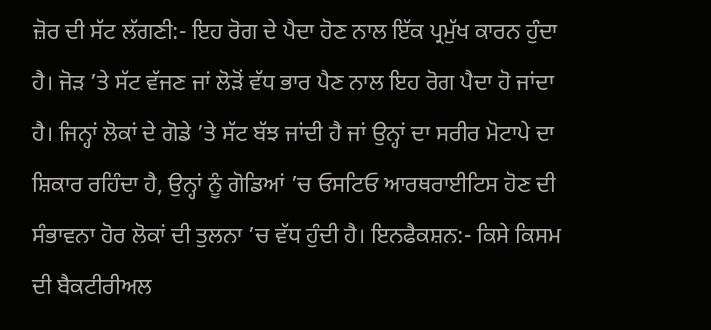ਜ਼ੋਰ ਦੀ ਸੱਟ ਲੱਗਣੀ:- ਇਹ ਰੋਗ ਦੇ ਪੈਦਾ ਹੋਣ ਨਾਲ ਇੱਕ ਪ੍ਰਮੁੱਖ ਕਾਰਨ ਹੁੰਦਾ ਹੈ। ਜੋੜ ’ਤੇ ਸੱਟ ਵੱਜਣ ਜਾਂ ਲੋੜੋਂ ਵੱਧ ਭਾਰ ਪੈਣ ਨਾਲ ਇਹ ਰੋਗ ਪੈਦਾ ਹੋ ਜਾਂਦਾ ਹੈ। ਜਿਨ੍ਹਾਂ ਲੋਕਾਂ ਦੇ ਗੋਡੇ ’ਤੇ ਸੱਟ ਬੱਝ ਜਾਂਦੀ ਹੈ ਜਾਂ ਉਨ੍ਹਾਂ ਦਾ ਸਰੀਰ ਮੋਟਾਪੇ ਦਾ ਸ਼ਿਕਾਰ ਰਹਿੰਦਾ ਹੈ, ਉਨ੍ਹਾਂ ਨੂੰ ਗੋਡਿਆਂ ’ਚ ਓਸਟਿਓ ਆਰਥਰਾਈਟਿਸ ਹੋਣ ਦੀ ਸੰਭਾਵਨਾ ਹੋਰ ਲੋਕਾਂ ਦੀ ਤੁਲਨਾ ’ਚ ਵੱਧ ਹੁੰਦੀ ਹੈ। ਇਨਫੈਕਸ਼ਨ:- ਕਿਸੇ ਕਿਸਮ ਦੀ ਬੈਕਟੀਰੀਅਲ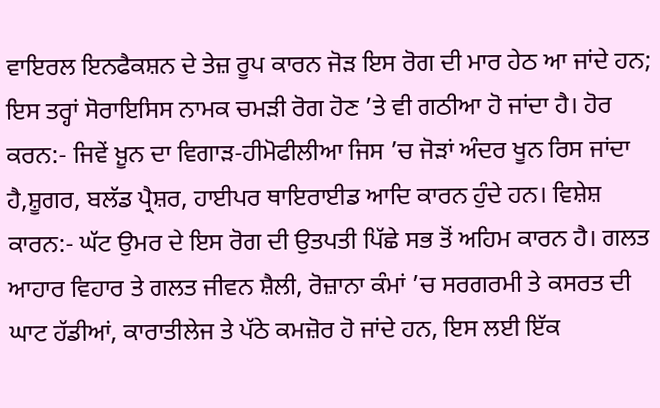ਵਾਇਰਲ ਇਨਫੈਕਸ਼ਨ ਦੇ ਤੇਜ਼ ਰੂਪ ਕਾਰਨ ਜੋੜ ਇਸ ਰੋਗ ਦੀ ਮਾਰ ਹੇਠ ਆ ਜਾਂਦੇ ਹਨ; ਇਸ ਤਰ੍ਹਾਂ ਸੋਰਾਇਸਿਸ ਨਾਮਕ ਚਮੜੀ ਰੋਗ ਹੋਣ ’ਤੇ ਵੀ ਗਠੀਆ ਹੋ ਜਾਂਦਾ ਹੈ। ਹੋਰ ਕਰਨ:- ਜਿਵੇਂ ਖ਼ੂਨ ਦਾ ਵਿਗਾੜ-ਹੀਮੋਫੀਲੀਆ ਜਿਸ ’ਚ ਜੋੜਾਂ ਅੰਦਰ ਖੂਨ ਰਿਸ ਜਾਂਦਾ ਹੈ,ਸ਼ੂਗਰ, ਬਲੱਡ ਪ੍ਰੈਸ਼ਰ, ਹਾਈਪਰ ਥਾਇਰਾਈਡ ਆਦਿ ਕਾਰਨ ਹੁੰਦੇ ਹਨ। ਵਿਸ਼ੇਸ਼ ਕਾਰਨ:- ਘੱਟ ਉਮਰ ਦੇ ਇਸ ਰੋਗ ਦੀ ਉਤਪਤੀ ਪਿੱਛੇ ਸਭ ਤੋਂ ਅਹਿਮ ਕਾਰਨ ਹੈ। ਗਲਤ ਆਹਾਰ ਵਿਹਾਰ ਤੇ ਗਲਤ ਜੀਵਨ ਸ਼ੈਲੀ, ਰੋਜ਼ਾਨਾ ਕੰਮਾਂ ’ਚ ਸਰਗਰਮੀ ਤੇ ਕਸਰਤ ਦੀ ਘਾਟ ਹੱਡੀਆਂ, ਕਾਰਾਤੀਲੇਜ ਤੇ ਪੱਠੇ ਕਮਜ਼ੋਰ ਹੋ ਜਾਂਦੇ ਹਨ, ਇਸ ਲਈ ਇੱਕ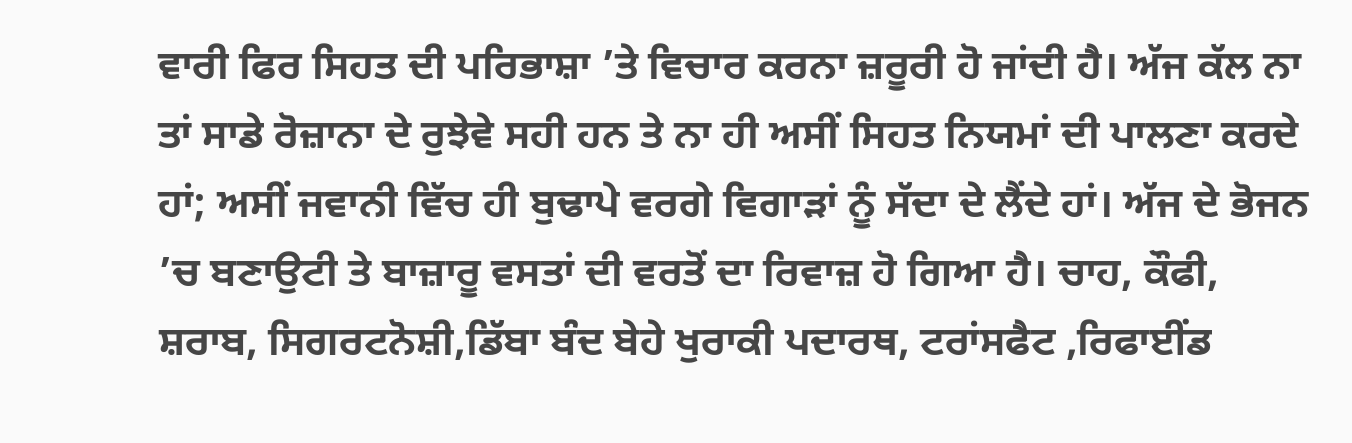ਵਾਰੀ ਫਿਰ ਸਿਹਤ ਦੀ ਪਰਿਭਾਸ਼ਾ ’ਤੇ ਵਿਚਾਰ ਕਰਨਾ ਜ਼ਰੂਰੀ ਹੋ ਜਾਂਦੀ ਹੈ। ਅੱਜ ਕੱਲ ਨਾ ਤਾਂ ਸਾਡੇ ਰੋਜ਼ਾਨਾ ਦੇ ਰੁਝੇਵੇ ਸਹੀ ਹਨ ਤੇ ਨਾ ਹੀ ਅਸੀਂ ਸਿਹਤ ਨਿਯਮਾਂ ਦੀ ਪਾਲਣਾ ਕਰਦੇ ਹਾਂ; ਅਸੀਂ ਜਵਾਨੀ ਵਿੱਚ ਹੀ ਬੁਢਾਪੇ ਵਰਗੇ ਵਿਗਾੜਾਂ ਨੂੰ ਸੱਦਾ ਦੇ ਲੈਂਦੇ ਹਾਂ। ਅੱਜ ਦੇ ਭੋਜਨ ’ਚ ਬਣਾਉਟੀ ਤੇ ਬਾਜ਼ਾਰੂ ਵਸਤਾਂ ਦੀ ਵਰਤੋਂ ਦਾ ਰਿਵਾਜ਼ ਹੋ ਗਿਆ ਹੈ। ਚਾਹ, ਕੌਫੀ, ਸ਼ਰਾਬ, ਸਿਗਰਟਨੋਸ਼ੀ,ਡਿੱਬਾ ਬੰਦ ਬੇਹੇ ਖੁਰਾਕੀ ਪਦਾਰਥ, ਟਰਾਂਸਫੈਟ ,ਰਿਫਾਈਂਡ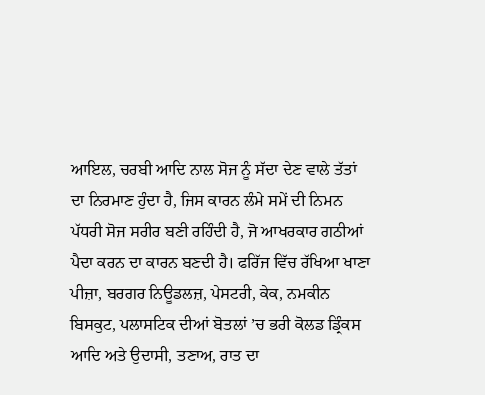ਆਇਲ, ਚਰਬੀ ਆਦਿ ਨਾਲ ਸੋਜ ਨੂੰ ਸੱਦਾ ਦੇਣ ਵਾਲੇ ਤੱਤਾਂ ਦਾ ਨਿਰਮਾਣ ਹੁੰਦਾ ਹੈ, ਜਿਸ ਕਾਰਨ ਲੰਮੇ ਸਮੇਂ ਦੀ ਨਿਮਨ ਪੱਧਰੀ ਸੋਜ ਸਰੀਰ ਬਣੀ ਰਹਿੰਦੀ ਹੈ, ਜੋ ਆਖਰਕਾਰ ਗਠੀਆਂ ਪੈਦਾ ਕਰਨ ਦਾ ਕਾਰਨ ਬਣਦੀ ਹੈ। ਫਰਿੱਜ ਵਿੱਚ ਰੱਖਿਆ ਖਾਣਾ ਪੀਜ਼ਾ, ਬਰਗਰ ਨਿਊਡਲਜ਼, ਪੇਸਟਰੀ, ਕੇਕ, ਨਮਕੀਨ ਬਿਸਕੁਟ, ਪਲਾਸਟਿਕ ਦੀਆਂ ਬੋਤਲਾਂ ’ਚ ਭਰੀ ਕੋਲਡ ਡ੍ਰਿੰਕਸ ਆਦਿ ਅਤੇ ਉਦਾਸੀ, ਤਣਾਅ, ਰਾਤ ਦਾ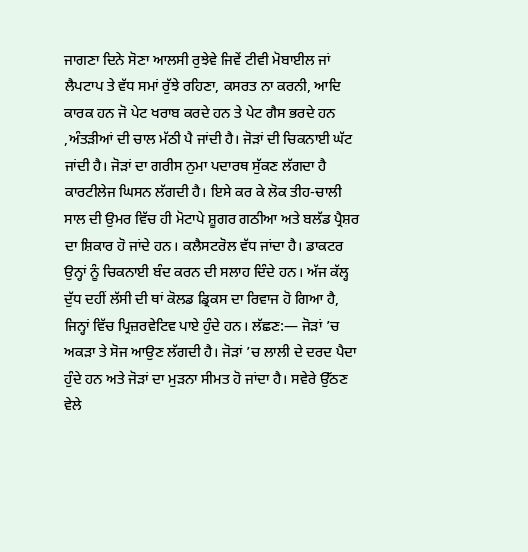ਜਾਗਣਾ ਦਿਨੇ ਸੋਣਾ ਆਲਸੀ ਰੁਝੇਵੇ ਜਿਵੇਂ ਟੀਵੀ ਮੋਬਾਈਲ ਜਾਂ ਲੈਪਟਾਪ ਤੇ ਵੱਧ ਸਮਾਂ ਰੁੱਝੇ ਰਹਿਣਾ, ਕਸਰਤ ਨਾ ਕਰਨੀ, ਆਦਿ ਕਾਰਕ ਹਨ ਜੋ ਪੇਟ ਖਰਾਬ ਕਰਦੇ ਹਨ ਤੇ ਪੇਟ ਗੈਸ ਭਰਦੇ ਹਨ ,ਅੰਤੜੀਆਂ ਦੀ ਚਾਲ ਮੱਠੀ ਪੈ ਜਾਂਦੀ ਹੈ। ਜੋੜਾਂ ਦੀ ਚਿਕਨਾਈ ਘੱਟ ਜਾਂਦੀ ਹੈ। ਜੋੜਾਂ ਦਾ ਗਰੀਸ ਨੁਮਾ ਪਦਾਰਥ ਸੁੱਕਣ ਲੱਗਦਾ ਹੈ ਕਾਰਟੀਲੇਜ ਘਿਸਨ ਲੱਗਦੀ ਹੈ। ਇਸੇ ਕਰ ਕੇ ਲੋਕ ਤੀਹ-ਚਾਲੀ ਸਾਲ ਦੀ ਉਮਰ ਵਿੱਚ ਹੀ ਮੋਟਾਪੇ ਸ਼ੂਗਰ ਗਠੀਆ ਅਤੇ ਬਲੱਡ ਪ੍ਰੈਸ਼ਰ ਦਾ ਸ਼ਿਕਾਰ ਹੋ ਜਾਂਦੇ ਹਨ। ਕਲੈਸਟਰੋਲ ਵੱਧ ਜਾਂਦਾ ਹੈ। ਡਾਕਟਰ ਉਨ੍ਹਾਂ ਨੂੰ ਚਿਕਨਾਈ ਬੰਦ ਕਰਨ ਦੀ ਸਲਾਹ ਦਿੰਦੇ ਹਨ। ਅੱਜ ਕੱਲ੍ਹ ਦੁੱਧ ਦਹੀਂ ਲੱਸੀ ਦੀ ਥਾਂ ਕੋਲਡ ਡ੍ਰਿਕਸ ਦਾ ਰਿਵਾਜ ਹੋ ਗਿਆ ਹੈ, ਜਿਨ੍ਹਾਂ ਵਿੱਚ ਪ੍ਰਿਜ਼ਰਵੇਟਿਵ ਪਾਏ ਹੁੰਦੇ ਹਨ। ਲੱਛਣ:— ਜੋੜਾਂ ’ਚ ਅਕੜਾ ਤੇ ਸੋਜ ਆਉਣ ਲੱਗਦੀ ਹੈ। ਜੋੜਾਂ ’ਚ ਲਾਲੀ ਦੇ ਦਰਦ ਪੈਦਾ ਹੁੰਦੇ ਹਨ ਅਤੇ ਜੋੜਾਂ ਦਾ ਮੁੜਨਾ ਸੀਮਤ ਹੋ ਜਾਂਦਾ ਹੈ। ਸਵੇਰੇ ਉੱਠਣ ਵੇਲੇ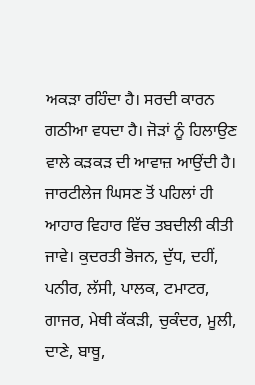ਅਕੜਾ ਰਹਿੰਦਾ ਹੈ। ਸਰਦੀ ਕਾਰਨ ਗਠੀਆ ਵਧਦਾ ਹੈ। ਜੋੜਾਂ ਨੂੰ ਹਿਲਾਉਣ ਵਾਲੇ ਕੜਕੜ ਦੀ ਆਵਾਜ਼ ਆਉਂਦੀ ਹੈ। ਜਾਰਟੀਲੇਜ ਘਿਸਣ ਤੋਂ ਪਹਿਲਾਂ ਹੀ ਆਹਾਰ ਵਿਹਾਰ ਵਿੱਚ ਤਬਦੀਲੀ ਕੀਤੀ ਜਾਵੇ। ਕੁਦਰਤੀ ਭੋਜਨ, ਦੁੱਧ, ਦਹੀਂ, ਪਨੀਰ, ਲੱਸੀ, ਪਾਲਕ, ਟਮਾਟਰ, ਗਾਜਰ, ਮੇਥੀ ਕੱਕੜੀ, ਚੁਕੰਦਰ, ਮੂਲੀ, ਦਾਣੇ, ਬਾਥੂ,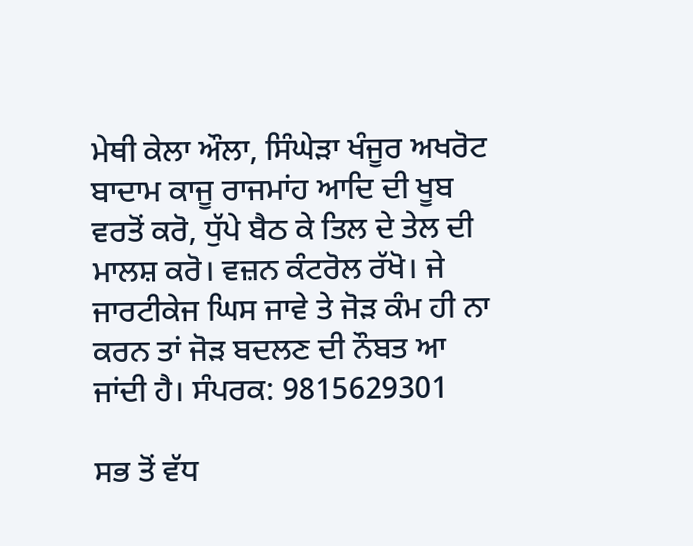ਮੇਥੀ ਕੇਲਾ ਔਲਾ, ਸਿੰਘੇੜਾ ਖੰਜੂਰ ਅਖਰੋਟ ਬਾਦਾਮ ਕਾਜੂ ਰਾਜਮਾਂਹ ਆਦਿ ਦੀ ਖੂਬ ਵਰਤੋਂ ਕਰੋ, ਧੁੱਪੇ ਬੈਠ ਕੇ ਤਿਲ ਦੇ ਤੇਲ ਦੀ ਮਾਲਸ਼ ਕਰੋ। ਵਜ਼ਨ ਕੰਟਰੋਲ ਰੱਖੋ। ਜੇ ਜਾਰਟੀਕੇਜ ਘਿਸ ਜਾਵੇ ਤੇ ਜੋੜ ਕੰਮ ਹੀ ਨਾ ਕਰਨ ਤਾਂ ਜੋੜ ਬਦਲਣ ਦੀ ਨੌਬਤ ਆ ਜਾਂਦੀ ਹੈ। ਸੰਪਰਕ: 9815629301

ਸਭ ਤੋਂ ਵੱਧ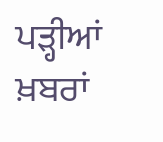ਪੜ੍ਹੀਆਂ ਖ਼ਬਰਾਂ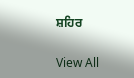ਸ਼ਹਿਰ

View All